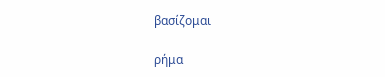βασίζομαι

ρήμα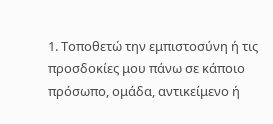1. Τοποθετώ την εμπιστοσύνη ή τις προσδοκίες μου πάνω σε κάποιο πρόσωπο, ομάδα, αντικείμενο ή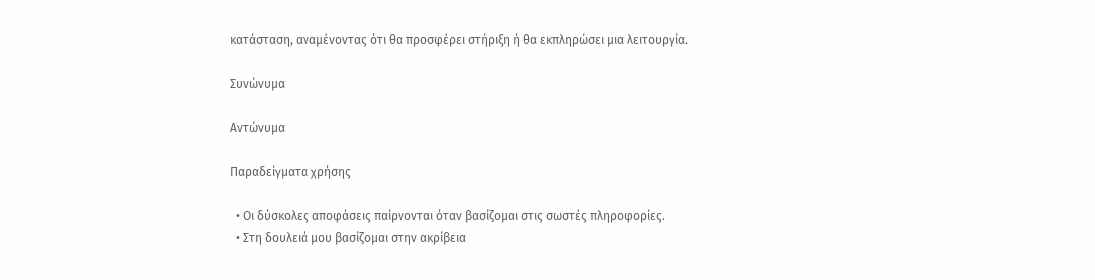κατάσταση, αναμένοντας ότι θα προσφέρει στήριξη ή θα εκπληρώσει μια λειτουργία.

Συνώνυμα

Αντώνυμα

Παραδείγματα χρήσης

  • Οι δύσκολες αποφάσεις παίρνονται όταν βασίζομαι στις σωστές πληροφορίες.
  • Στη δουλειά μου βασίζομαι στην ακρίβεια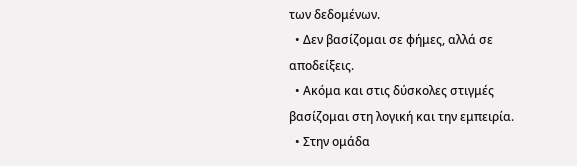των δεδομένων.
  • Δεν βασίζομαι σε φήμες, αλλά σε αποδείξεις.
  • Ακόμα και στις δύσκολες στιγμές βασίζομαι στη λογική και την εμπειρία.
  • Στην ομάδα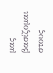μας βασίζομαι στους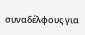συναδέλφους για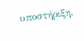υποστήριξη.